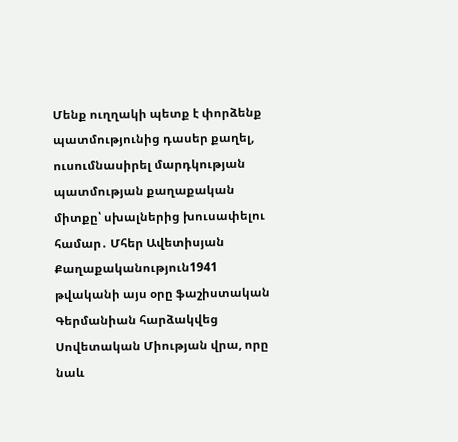Մենք ուղղակի պետք է փորձենք պատմությունից դասեր քաղել, ուսումնասիրել մարդկության պատմության քաղաքական միտքը՝ սխալներից խուսափելու համար․ Մհեր Ավետիսյան
Քաղաքականություն1941 թվականի այս օրը ֆաշիստական Գերմանիան հարձակվեց Սովետական Միության վրա, որը նաև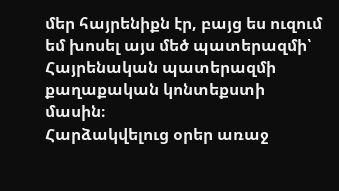մեր հայրենիքն էր, բայց ես ուզում եմ խոսել այս մեծ պատերազմի՝ Հայրենական պատերազմի քաղաքական կոնտեքստի մասին։
Հարձակվելուց օրեր առաջ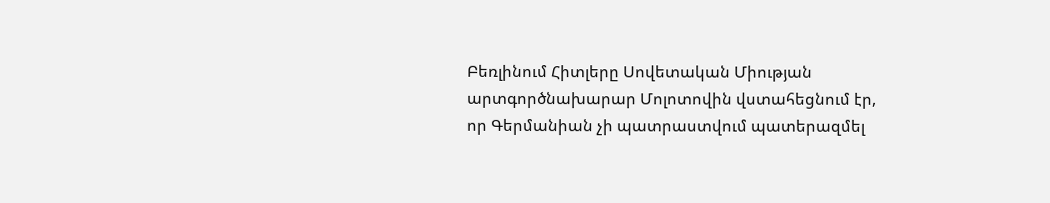Բեռլինում Հիտլերը Սովետական Միության արտգործնախարար Մոլոտովին վստահեցնում էր, որ Գերմանիան չի պատրաստվում պատերազմել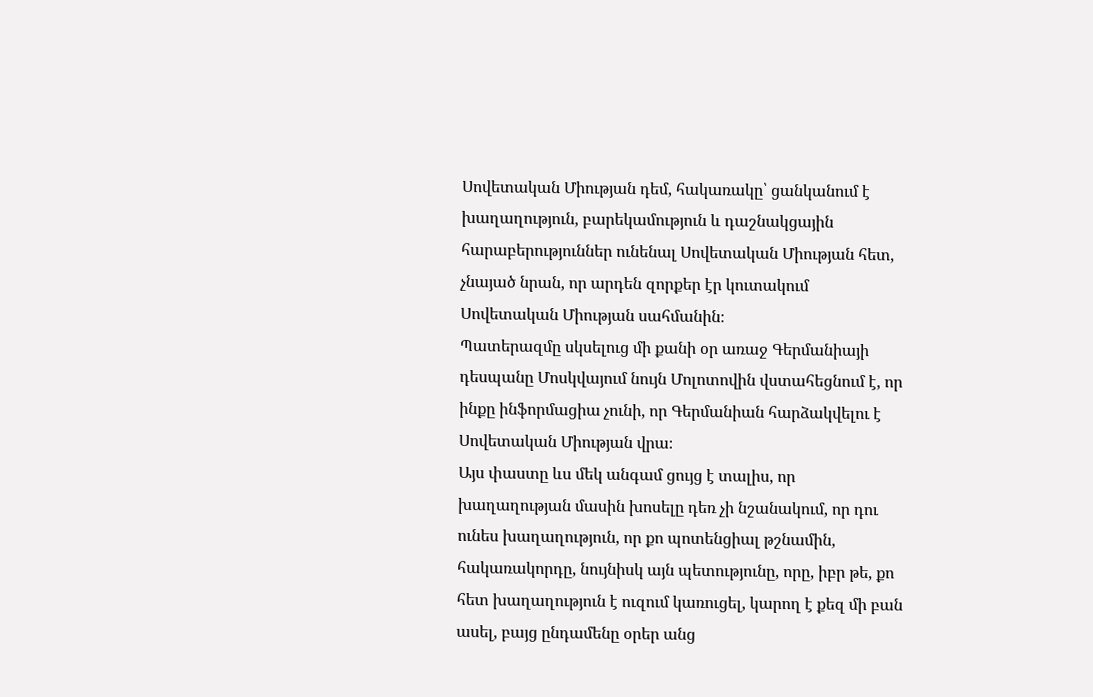Սովետական Միության դեմ, հակառակը՝ ցանկանում է խաղաղություն, բարեկամություն և դաշնակցային հարաբերություններ ունենալ Սովետական Միության հետ, չնայած նրան, որ արդեն զորքեր էր կուտակում Սովետական Միության սահմանին։
Պատերազմը սկսելուց մի քանի օր առաջ Գերմանիայի դեսպանը Մոսկվայում նույն Մոլոտովին վստահեցնում է, որ ինքը ինֆորմացիա չունի, որ Գերմանիան հարձակվելու է Սովետական Միության վրա։
Այս փաստը ևս մեկ անգամ ցույց է տալիս, որ խաղաղության մասին խոսելը դեռ չի նշանակում, որ դու ունես խաղաղություն, որ քո պոտենցիալ թշնամին, հակառակորդը, նույնիսկ այն պետությունը, որը, իբր թե, քո հետ խաղաղություն է ուզում կառուցել, կարող է քեզ մի բան ասել, բայց ընդամենը օրեր անց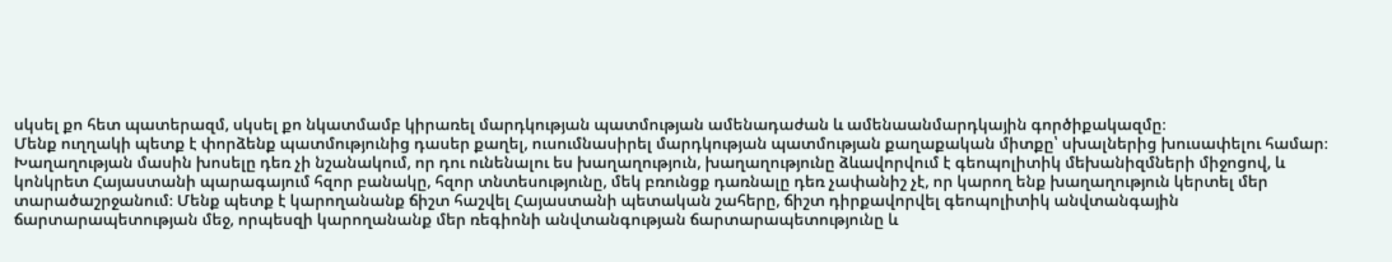սկսել քո հետ պատերազմ, սկսել քո նկատմամբ կիրառել մարդկության պատմության ամենադաժան և ամենաանմարդկային գործիքակազմը։
Մենք ուղղակի պետք է փորձենք պատմությունից դասեր քաղել, ուսումնասիրել մարդկության պատմության քաղաքական միտքը՝ սխալներից խուսափելու համար։
Խաղաղության մասին խոսելը դեռ չի նշանակում, որ դու ունենալու ես խաղաղություն, խաղաղությունը ձևավորվում է գեոպոլիտիկ մեխանիզմների միջոցով, և կոնկրետ Հայաստանի պարագայում հզոր բանակը, հզոր տնտեսությունը, մեկ բռունցք դառնալը դեռ չափանիշ չէ, որ կարող ենք խաղաղություն կերտել մեր տարածաշրջանում։ Մենք պետք է կարողանանք ճիշտ հաշվել Հայաստանի պետական շահերը, ճիշտ դիրքավորվել գեոպոլիտիկ անվտանգային ճարտարապետության մեջ, որպեսզի կարողանանք մեր ռեգիոնի անվտանգության ճարտարապետությունը և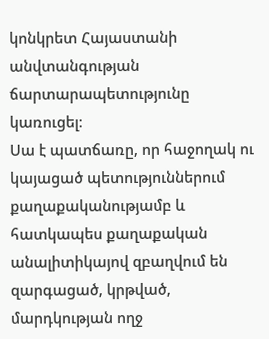կոնկրետ Հայաստանի անվտանգության ճարտարապետությունը կառուցել։
Սա է պատճառը, որ հաջողակ ու կայացած պետություններում քաղաքականությամբ և հատկապես քաղաքական անալիտիկայով զբաղվում են զարգացած, կրթված, մարդկության ողջ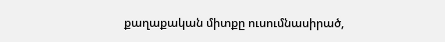քաղաքական միտքը ուսումնասիրած,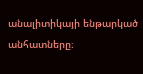անալիտիկայի ենթարկած անհատները։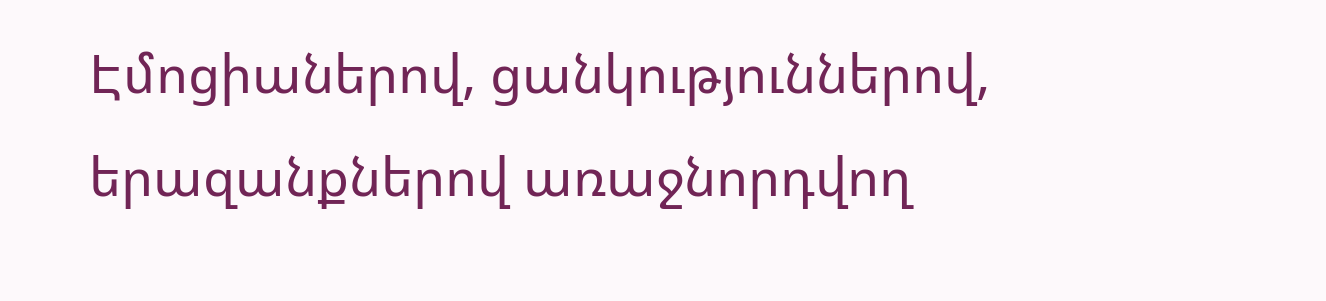Էմոցիաներով, ցանկություններով, երազանքներով առաջնորդվող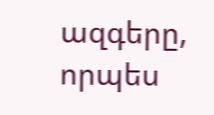ազգերը, որպես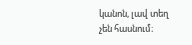կանոն, լավ տեղ չեն հասնում։